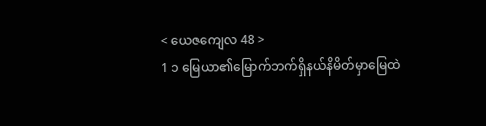< ယေဇကျေလ 48 >
1 ၁ မြေယာ၏မြောက်ဘက်ရှိနယ်နိမိတ်မှာမြေထဲ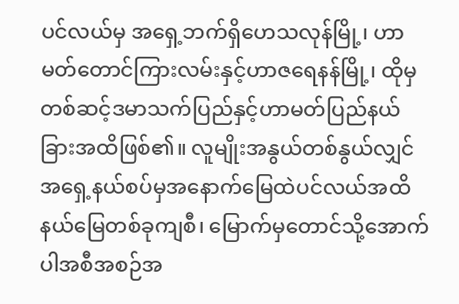ပင်လယ်မှ အရှေ့ဘက်ရှိဟေသလုန်မြို့၊ ဟာမတ်တောင်ကြားလမ်းနှင့်ဟာဇရေနန်မြို့၊ ထိုမှတစ်ဆင့်ဒမာသက်ပြည်နှင့်ဟာမတ်ပြည်နယ်ခြားအထိဖြစ်၏။ လူမျိုးအနွယ်တစ်နွယ်လျှင်အရှေ့နယ်စပ်မှအနောက်မြေထဲပင်လယ်အထိနယ်မြေတစ်ခုကျစီ၊ မြောက်မှတောင်သို့အောက်ပါအစီအစဉ်အ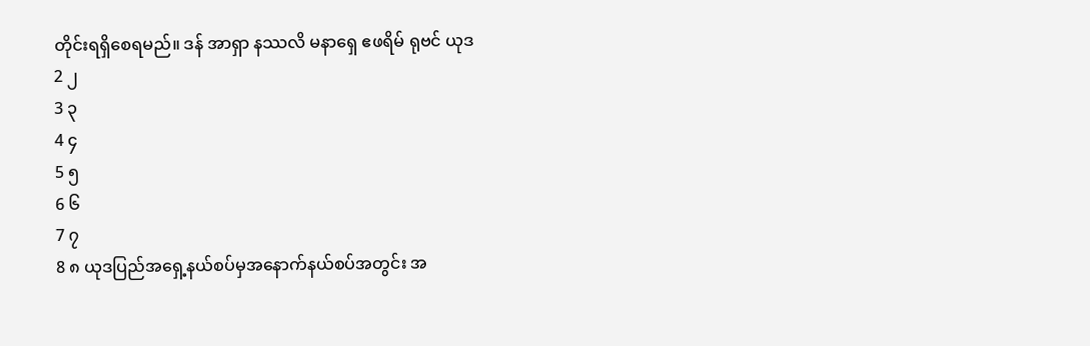တိုင်းရရှိစေရမည်။ ဒန် အာရှာ နဿလိ မနာရှေ ဧဖရိမ် ရုဗင် ယုဒ
2 ၂
3 ၃
4 ၄
5 ၅
6 ၆
7 ၇
8 ၈ ယုဒပြည်အရှေ့နယ်စပ်မှအနောက်နယ်စပ်အတွင်း အ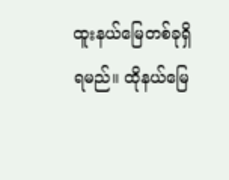ထူးနယ်မြေတစ်ခုရှိရမည်။ ထိုနယ်မြေ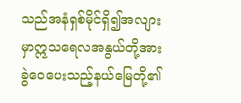သည်အနံရှစ်မိုင်ရှိ၍အလျားမှာဣသရေလအနွယ်တို့အားခွဲဝေပေးသည့်နယ်မြေတို့၏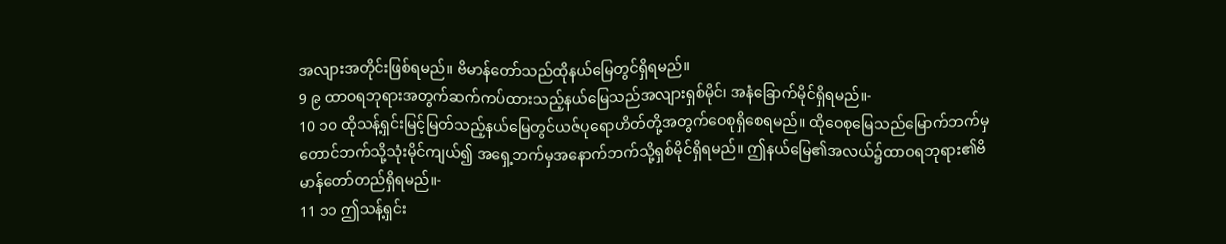အလျားအတိုင်းဖြစ်ရမည်။ ဗိမာန်တော်သည်ထိုနယ်မြေတွင်ရှိရမည်။
9 ၉ ထာဝရဘုရားအတွက်ဆက်ကပ်ထားသည့်နယ်မြေသည်အလျားရှစ်မိုင်၊ အနံခြောက်မိုင်ရှိရမည်။-
10 ၁၀ ထိုသန့်ရှင်းမြင့်မြတ်သည့်နယ်မြေတွင်ယဇ်ပုရောဟိတ်တို့အတွက်ဝေစုရှိစေရမည်။ ထိုဝေစုမြေသည်မြောက်ဘက်မှတောင်ဘက်သို့သုံးမိုင်ကျယ်၍ အရှေ့ဘက်မှအနောက်ဘက်သို့ရှစ်မိုင်ရှိရမည်။ ဤနယ်မြေ၏အလယ်၌ထာဝရဘုရား၏ဗိမာန်တော်တည်ရှိရမည်။-
11 ၁၁ ဤသန့်ရှင်း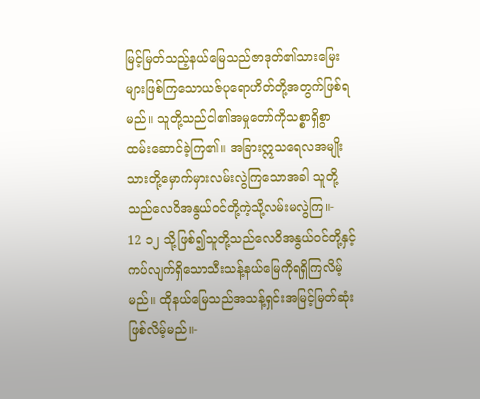မြင့်မြတ်သည့်နယ်မြေသည်ဇာဒုတ်၏သားမြေးများဖြစ်ကြသောယဇ်ပုရောဟိတ်တို့အတွက်ဖြစ်ရမည်။ သူတို့သည်ငါ၏အမှုတော်ကိုသစ္စာရှိစွာထမ်းဆောင်ခဲ့ကြ၏။ အခြားဣသရေလအမျိုးသားတို့မှောက်မှားလမ်းလွဲကြသောအခါ သူတို့သည်လေဝိအနွယ်ဝင်တို့ကဲ့သို့လမ်းမလွဲကြ။-
12 ၁၂ သို့ဖြစ်၍သူတို့သည်လေဝိအနွယ်ဝင်တို့နှင့်ကပ်လျက်ရှိသောသီးသန့်နယ်မြေကိုရရှိကြလိမ့်မည်။ ထိုနယ်မြေသည်အသန့်ရှင်းအမြင့်မြတ်ဆုံးဖြစ်လိမ့်မည်။-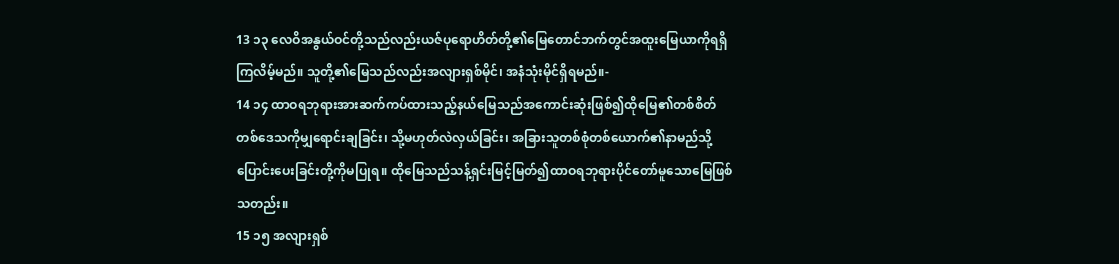13 ၁၃ လေဝိအနွယ်ဝင်တို့သည်လည်းယဇ်ပုရောဟိတ်တို့၏မြေတောင်ဘက်တွင်အထူးမြေယာကိုရရှိကြလိမ့်မည်။ သူတို့၏မြေသည်လည်းအလျားရှစ်မိုင်၊ အနံသုံးမိုင်ရှိရမည်။-
14 ၁၄ ထာဝရဘုရားအားဆက်ကပ်ထားသည့်နယ်မြေသည်အကောင်းဆုံးဖြစ်၍ထိုမြေ၏တစ်စိတ်တစ်ဒေသကိုမျှရောင်းချခြင်း၊ သို့မဟုတ်လဲလှယ်ခြင်း၊ အခြားသူတစ်စုံတစ်ယောက်၏နာမည်သို့ပြောင်းပေးခြင်းတို့ကိုမပြုရ။ ထိုမြေသည်သန့်ရှင်းမြင့်မြတ်၍ထာဝရဘုရားပိုင်တော်မူသောမြေဖြစ်သတည်း။
15 ၁၅ အလျားရှစ်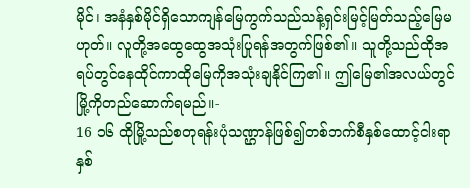မိုင်၊ အနံနှစ်မိုင်ရှိသောကျန်မြေကွက်သည်သန့်ရှင်းမြင့်မြတ်သည့်မြေမဟုတ်။ လူတို့အထွေထွေအသုံးပြုရန်အတွက်ဖြစ်၏။ သူတို့သည်ထိုအရပ်တွင်နေထိုင်ကာထိုမြေကိုအသုံးချနိုင်ကြ၏။ ဤမြေ၏အလယ်တွင်မြို့ကိုတည်ဆောက်ရမည်။-
16 ၁၆ ထိုမြို့သည်စတုရန်းပုံသဏ္ဌာန်ဖြစ်၍တစ်ဘက်စီနှစ်ထောင့်ငါးရာနှစ်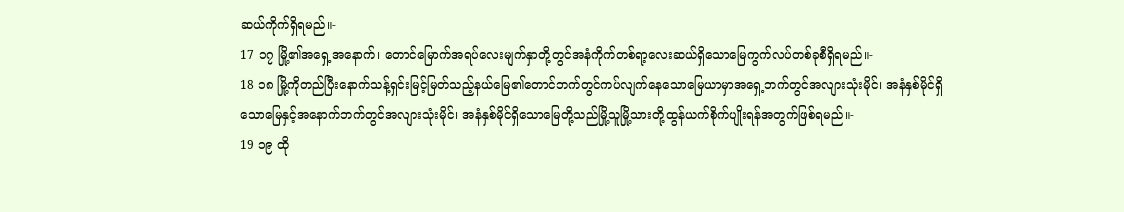ဆယ်ကိုက်ရှိရမည်။-
17 ၁၇ မြို့၏အရှေ့အနောက်၊ တောင်မြောက်အရပ်လေးမျက်နှာတို့တွင်အနံကိုက်တစ်ရာ့လေးဆယ်ရှိသောမြေကွက်လပ်တစ်ခုစီရှိရမည်။-
18 ၁၈ မြို့ကိုတည်ပြီးနောက်သန့်ရှင်းမြင့်မြတ်သည့်နယ်မြေ၏တောင်ဘက်တွင်ကပ်လျက်နေသောမြေယာမှာအရှေ့ဘက်တွင်အလျားသုံးမိုင်၊ အနံနှစ်မိုင်ရှိသောမြေနှင့်အနောက်ဘက်တွင်အလျားသုံးမိုင်၊ အနံနှစ်မိုင်ရှိသောမြေတို့သည်မြို့သူမြို့သားတို့ထွန်ယက်စိုက်ပျိုးရန်အတွက်ဖြစ်ရမည်။-
19 ၁၉ ထို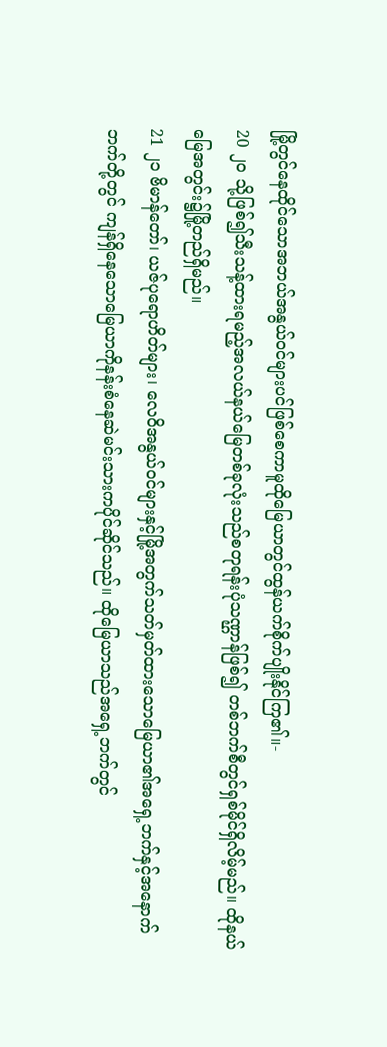မြို့တွင်နေထိုင်သောအဘယ်အနွယ်ဝင်များပင်ဖြစ်စေကာမူထိုမြေယာတွင်ထွန်ယက်စိုက်ပျိုးနိုင်ကြ၏။-
20 ၂၀ သို့ဖြစ်၍သီးသန့်ထားရမည့်အလယ်နယ်မြေတစ်ခုလုံးသည်စတုရန်းပုံသဏ္ဌာန်ဖြစ်၍ တစ်ဘက်စီတွင်ရှစ်မိုင်ရှိလိမ့်မည်။ ထိုနယ်မြေအတွင်း၌မြို့တည်ရှိမည်။
21 ၂၁ ဗိမာန်တော်၊ ယဇ်ပုရောဟိတ်များ၊ လေဝိအနွယ်ဝင်များနှင့်မြို့အတွက်သတ်မှတ်ထားသောမြေယာ၏အရှေ့ဘက်နှင့်အနောက်ဘက်တို့တွင် ကျန်ရှိနေသောမြေယာကိုနန်းစံနေဆဲမင်းသားကပိုင်ဆိုင်သည်။ ထိုမြေယာသည်အရှေ့ဘက်တွင်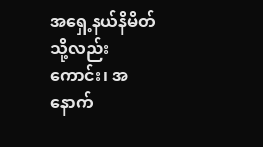အရှေ့နယ်နိမိတ်သို့လည်းကောင်း၊ အနောက်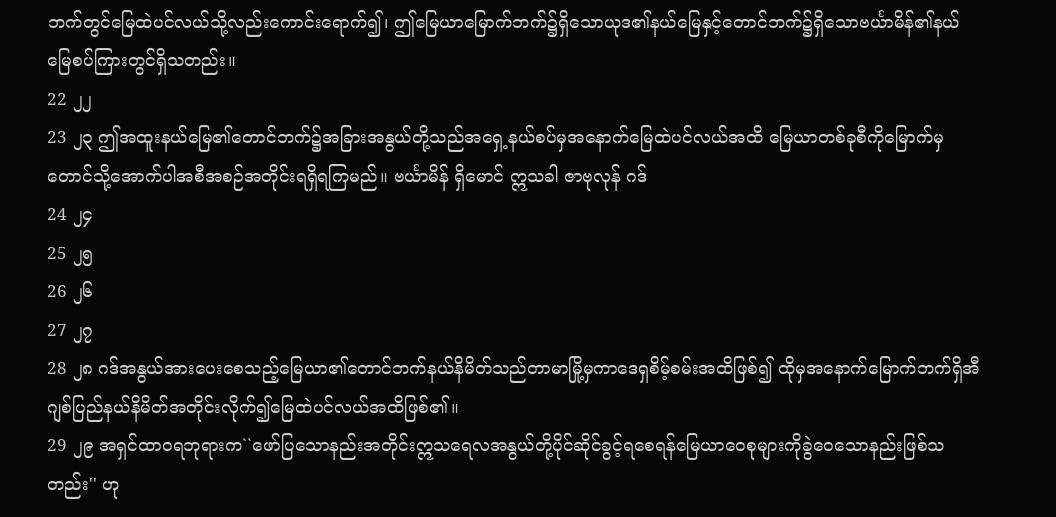ဘက်တွင်မြေထဲပင်လယ်သို့လည်းကောင်းရောက်၍၊ ဤမြေယာမြောက်ဘက်၌ရှိသောယုဒ၏နယ်မြေနှင့်တောင်ဘက်၌ရှိသောဗင်္ယာမိန်၏နယ်မြေစပ်ကြားတွင်ရှိသတည်း။
22 ၂၂
23 ၂၃ ဤအထူးနယ်မြေ၏တောင်ဘက်၌အခြားအနွယ်တို့သည်အရှေ့နယ်စပ်မှအနောက်မြေထဲပင်လယ်အထိ မြေယာတစ်ခုစီကိုမြောက်မှတောင်သို့အောက်ပါအစီအစဉ်အတိုင်းရရှိရကြမည်။ ဗင်္ယာမိန် ရှိမောင် ဣသခါ ဇာဗုလုန် ဂဒ်
24 ၂၄
25 ၂၅
26 ၂၆
27 ၂၇
28 ၂၈ ဂဒ်အနွယ်အားပေးစေသည့်မြေယာ၏တောင်ဘက်နယ်နိမိတ်သည်တာမာမြို့မှကာဒေရှစိမ့်စမ်းအထိဖြစ်၍ ထိုမှအနောက်မြောက်ဘက်ရှိအီဂျစ်ပြည်နယ်နိမိတ်အတိုင်းလိုက်၍မြေထဲပင်လယ်အထိဖြစ်၏။
29 ၂၉ အရှင်ထာဝရဘုရားက``ဖော်ပြသောနည်းအတိုင်းဣသရေလအနွယ်တို့ပိုင်ဆိုင်ခွင့်ရစေရန်မြေယာဝေစုများကိုခွဲဝေသောနည်းဖြစ်သတည်း'' ဟု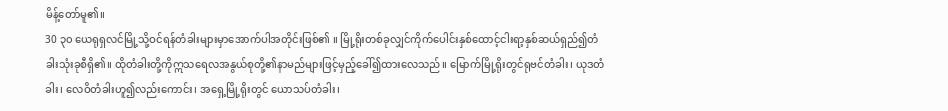မိန့်တော်မူ၏။
30 ၃၀ ယေရုရှလင်မြို့သို့ဝင်ရန်တံခါးများမှာအောက်ပါအတိုင်းဖြစ်၏ ။ မြို့ရိုးတစ်ခုလျှင်ကိုက်ပေါင်းနှစ်ထောင့်ငါးရာ့နှစ်ဆယ်ရှည်၍တံခါးသုံးခုစီရှိ၏။ ထိုတံခါးတို့ကိုဣသရေလအနွယ်စုတို့၏နာမည်များဖြင့်မှည့်ခေါ်၍ထားလေသည်။ မြောက်မြို့ရိုးတွင်ရုဗင်တံခါး၊ ယုဒတံခါး၊ လေဝိတံခါးဟူ၍လည်းကောင်း၊ အရှေ့မြို့ရိုးတွင် ယောသပ်တံခါး၊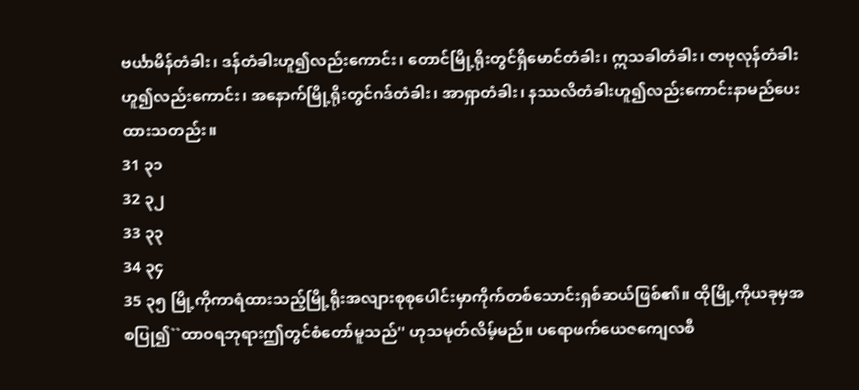ဗင်္ယာမိန်တံခါး၊ ဒန်တံခါးဟူ၍လည်းကောင်း၊ တောင်မြို့ရိုးတွင်ရှိမောင်တံခါး၊ ဣသခါတံခါး၊ ဇာဗုလုန်တံခါးဟူ၍လည်းကောင်း၊ အနောက်မြို့ရိုးတွင်ဂဒ်တံခါး၊ အာရှာတံခါး၊ နဿလိတံခါးဟူ၍လည်းကောင်းနာမည်ပေးထားသတည်း။
31 ၃၁
32 ၃၂
33 ၃၃
34 ၃၄
35 ၃၅ မြို့ကိုကာရံထားသည့်မြို့ရိုးအလျားစုစုပေါင်းမှာကိုက်တစ်သောင်းရှစ်ဆယ်ဖြစ်၏။ ထိုမြို့ကိုယခုမှအစပြု၍``ထာဝရဘုရားဤတွင်စံတော်မူသည်'' ဟုသမုတ်လိမ့်မည်။ ပရောဖက်ယေဇကျေလစီ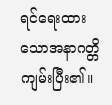ရင်ရေးထားသောအနာဂတ္တိကျမ်းပြီး၏။